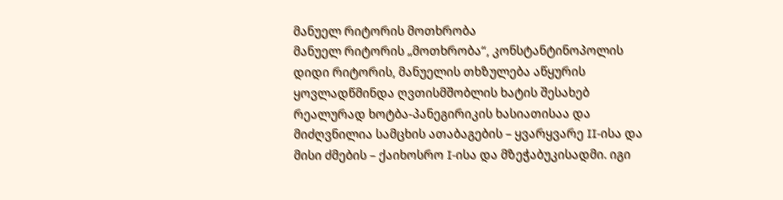მანუელ რიტორის მოთხრობა
მანუელ რიტორის „მოთხრობა“, კონსტანტინოპოლის დიდი რიტორის, მანუელის თხზულება აწყურის ყოვლადწმინდა ღვთისმშობლის ხატის შესახებ რეალურად ხოტბა-პანეგირიკის ხასიათისაა და მიძღვნილია სამცხის ათაბაგების – ყვარყვარე II-ისა და მისი ძმების – ქაიხოსრო I-ისა და მზეჭაბუკისადმი. იგი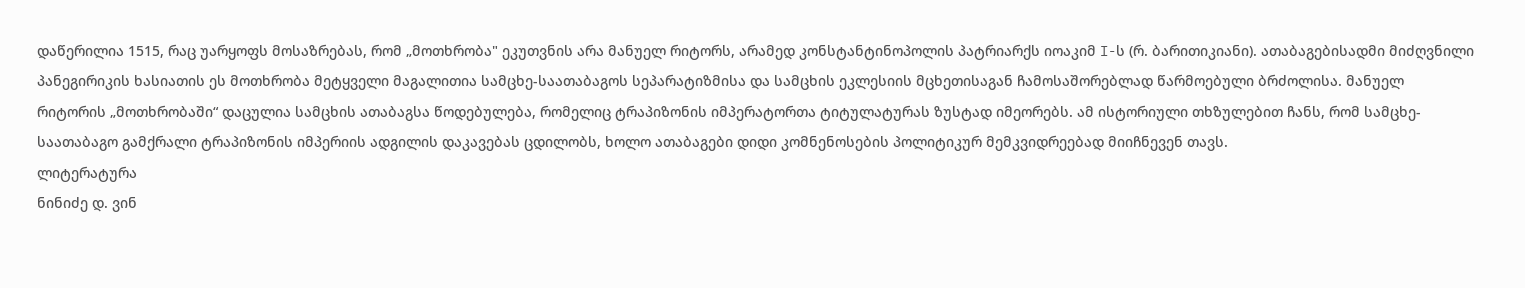დაწერილია 1515, რაც უარყოფს მოსაზრებას, რომ „მოთხრობა" ეკუთვნის არა მანუელ რიტორს, არამედ კონსტანტინოპოლის პატრიარქს იოაკიმ I-ს (რ. ბარითიკიანი). ათაბაგებისადმი მიძღვნილი პანეგირიკის ხასიათის ეს მოთხრობა მეტყველი მაგალითია სამცხე-საათაბაგოს სეპარატიზმისა და სამცხის ეკლესიის მცხეთისაგან ჩამოსაშორებლად წარმოებული ბრძოლისა. მანუელ რიტორის „მოთხრობაში“ დაცულია სამცხის ათაბაგსა წოდებულება, რომელიც ტრაპიზონის იმპერატორთა ტიტულატურას ზუსტად იმეორებს. ამ ისტორიული თხზულებით ჩანს, რომ სამცხე-საათაბაგო გამქრალი ტრაპიზონის იმპერიის ადგილის დაკავებას ცდილობს, ხოლო ათაბაგები დიდი კომნენოსების პოლიტიკურ მემკვიდრეებად მიიჩნევენ თავს.
ლიტერატურა
ნინიძე დ. ვინ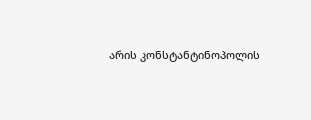არის კონსტანტინოპოლის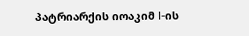პატრიარქის იოაკიმ I-ის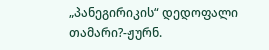„პანეგირიკის“ დედოფალი თამარი?-ჟურნ.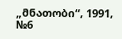„მნათობი“, 1991, №6